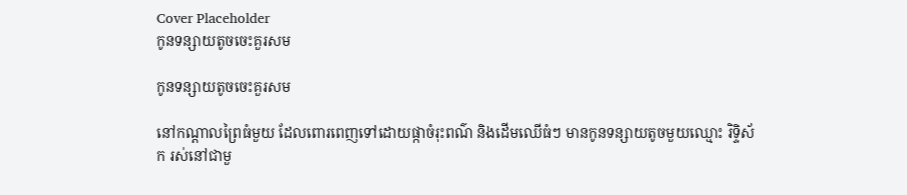Cover Placeholder
កូនទន្សាយតូចចេះគួរសម

កូនទន្សាយតូចចេះគួរសម

នៅកណ្តាលព្រៃធំមួយ ដែលពោរពេញទៅដោយផ្កាចំរុះពណ៌ និងដើមឈើធំៗ មានកូនទន្សាយតូចមួយឈ្មោះ រិទ្ទិស័ក រស់នៅជាមួ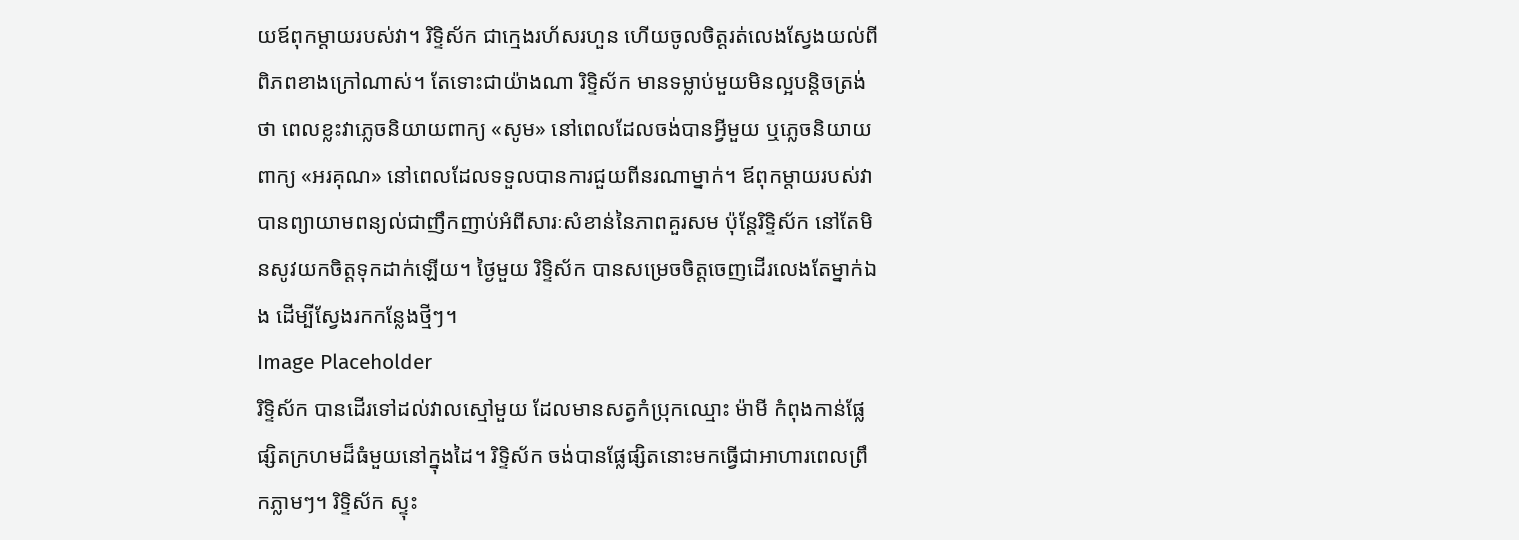យឪពុកម្តាយរបស់វា។ រិទ្ទិស័ក ជាក្មេងរហ័សរហួន ហើយចូលចិត្តរត់លេងស្វែងយល់ពីពិភពខាងក្រៅណាស់។ តែទោះជាយ៉ាងណា រិទ្ទិស័ក មានទម្លាប់មួយមិនល្អបន្តិចត្រង់ថា ពេលខ្លះវាភ្លេចនិយាយពាក្យ «សូម» នៅពេលដែលចង់បានអ្វីមួយ ឬភ្លេចនិយាយពាក្យ «អរគុណ» នៅពេលដែលទទួលបានការជួយពីនរណាម្នាក់។ ឪពុកម្តាយរបស់វាបានព្យាយាមពន្យល់ជាញឹកញាប់អំពីសារៈសំខាន់នៃភាពគួរសម ប៉ុន្តែរិទ្ទិស័ក នៅតែមិនសូវយកចិត្តទុកដាក់ឡើយ។ ថ្ងៃមួយ រិទ្ទិស័ក បានសម្រេចចិត្តចេញដើរលេងតែម្នាក់ឯង ដើម្បីស្វែងរកកន្លែងថ្មីៗ។
Image Placeholder
រិទ្ទិស័ក បានដើរទៅដល់វាលស្មៅមួយ ដែលមានសត្វកំប្រុកឈ្មោះ ម៉ាមី កំពុងកាន់ផ្លែផ្សិតក្រហមដ៏ធំមួយនៅក្នុងដៃ។ រិទ្ទិស័ក ចង់បានផ្លែផ្សិតនោះមកធ្វើជាអាហារពេលព្រឹកភ្លាមៗ។ រិទ្ទិស័ក ស្ទុះ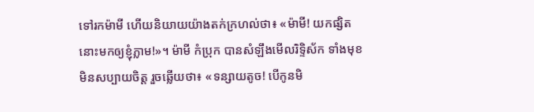ទៅរកម៉ាមី ហើយនិយាយយ៉ាងតក់ក្រហល់ថា៖ «ម៉ាមី! យកផ្សិតនោះមកឲ្យខ្ញុំភ្លាម!»។ ម៉ាមី កំប្រុក បានសំឡឹងមើលរិទ្ទិស័ក ទាំងមុខមិនសប្បាយចិត្ត រួចឆ្លើយថា៖ «ទន្សាយតូច! បើកូនមិ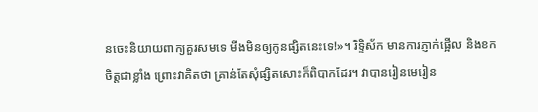នចេះនិយាយពាក្យគួរសមទេ មីងមិនឲ្យកូនផ្សិតនេះទេ!»។ រិទ្ទិស័ក មានការភ្ញាក់ផ្អើល និងខកចិត្តជាខ្លាំង ព្រោះវាគិតថា គ្រាន់តែសុំផ្សិតសោះក៏ពិបាកដែរ។ វាបានរៀនមេរៀន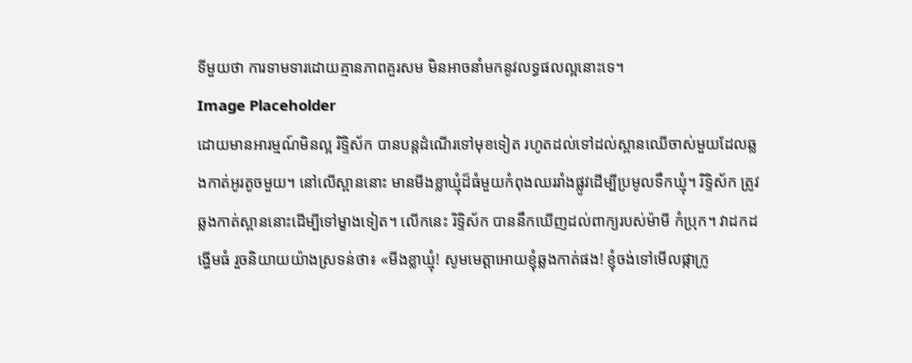ទីមួយថា ការទាមទារដោយគ្មានភាពគួរសម មិនអាចនាំមកនូវលទ្ធផលល្អនោះទេ។
Image Placeholder
ដោយមានអារម្មណ៍មិនល្អ រិទ្ទិស័ក បានបន្តដំណើរទៅមុខទៀត រហូតដល់ទៅដល់ស្ពានឈើចាស់មួយដែលឆ្លងកាត់អូរតូចមួយ។ នៅលើស្ពាននោះ មានមីងខ្លាឃ្មុំដ៏ធំមួយកំពុងឈររាំងផ្លូវដើម្បីប្រមូលទឹកឃ្មុំ។ រិទ្ទិស័ក ត្រូវឆ្លងកាត់ស្ពាននោះដើម្បីទៅម្ខាងទៀត។ លើកនេះ រិទ្ទិស័ក បាននឹកឃើញដល់ពាក្យរបស់ម៉ាមី កំប្រុក។ វាដកដង្ហើមធំ រួចនិយាយយ៉ាងស្រទន់ថា៖ «មីងខ្លាឃ្មុំ! សូមមេត្តាអោយខ្ញុំឆ្លងកាត់ផង! ខ្ញុំចង់ទៅមើលផ្កាក្រូ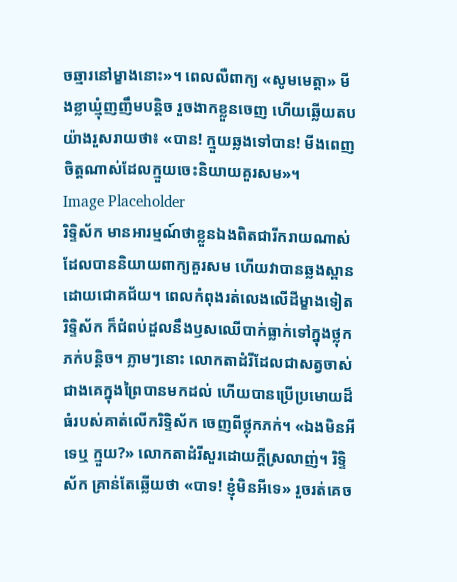ចឆ្មារនៅម្ខាងនោះ»។ ពេលលឺពាក្យ «សូមមេត្តា» មីងខ្លាឃ្មុំញញឹមបន្តិច រួចងាកខ្លួនចេញ ហើយឆ្លើយតបយ៉ាងរួសរាយថា៖ «បាន! ក្មួយឆ្លងទៅបាន! មីងពេញចិត្តណាស់ដែលក្មួយចេះនិយាយគួរសម»។
Image Placeholder
រិទ្ទិស័ក មានអារម្មណ៍ថាខ្លួនឯងពិតជារីករាយណាស់ដែលបាននិយាយពាក្យគួរសម ហើយវាបានឆ្លងស្ពានដោយជោគជ័យ។ ពេលកំពុងរត់លេងលើដីម្ខាងទៀត រិទ្ទិស័ក ក៏ជំពប់ដួលនឹងឫសឈើបាក់ធ្លាក់ទៅក្នុងថ្លុកភក់បន្តិច។ ភ្លាមៗនោះ លោកតាដំរីដែលជាសត្វចាស់ជាងគេក្នុងព្រៃបានមកដល់ ហើយបានប្រើប្រមោយដ៏ធំរបស់គាត់លើករិទ្ទិស័ក ចេញពីថ្លុកភក់។ «ឯងមិនអីទេឬ ក្មួយ?» លោកតាដំរីសួរដោយក្ដីស្រលាញ់។ រិទ្ទិស័ក គ្រាន់តែឆ្លើយថា «បាទ! ខ្ញុំមិនអីទេ» រួចរត់គេច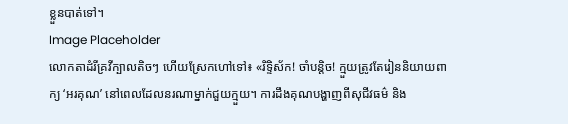ខ្លួនបាត់ទៅ។
Image Placeholder
លោកតាដំរីគ្រវីក្បាលតិចៗ ហើយស្រែកហៅទៅ៖ «រិទ្ទិស័ក! ចាំបន្តិច! ក្មួយត្រូវតែរៀននិយាយពាក្យ ‘អរគុណ’ នៅពេលដែលនរណាម្នាក់ជួយក្មួយ។ ការដឹងគុណបង្ហាញពីសុជីវធម៌ និង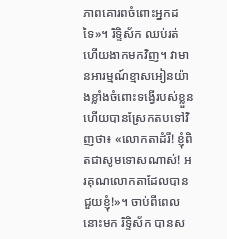ភាពគោរពចំពោះអ្នកដទៃ»។ រិទ្ទិស័ក ឈប់រត់ ហើយងាកមកវិញ។ វាមានអារម្មណ៍ខ្មាសអៀនយ៉ាងខ្លាំងចំពោះទង្វើរបស់ខ្លួន ហើយបានស្រែកតបទៅវិញថា៖ «លោកតាដំរី! ខ្ញុំពិតជាសូមទោសណាស់! អរគុណលោកតាដែលបានជួយខ្ញុំ!»។ ចាប់ពីពេលនោះមក រិទ្ទិស័ក បានស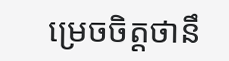ម្រេចចិត្តថានឹ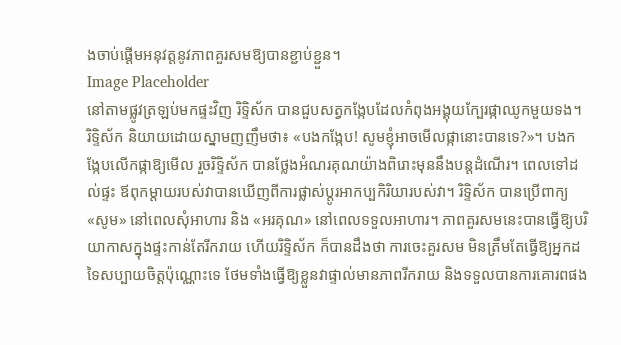ងចាប់ផ្តើមអនុវត្តនូវភាពគួរសមឱ្យបានខ្ជាប់ខ្ជួន។
Image Placeholder
នៅតាមផ្លូវត្រឡប់មកផ្ទះវិញ រិទ្ទិស័ក បានជួបសត្វកង្កែបដែលកំពុងអង្គុយក្បែរផ្កាឈូកមួយទង។ រិទ្ទិស័ក និយាយដោយស្នាមញញឹមថា៖ «បងកង្កែប! សូមខ្ញុំអាចមើលផ្កានោះបានទេ?»។ បងកង្កែបលើកផ្កាឱ្យមើល រួចរិទ្ទិស័ក បានថ្លែងអំណរគុណយ៉ាងពិរោះមុននឹងបន្តដំណើរ។ ពេលទៅដល់ផ្ទះ ឪពុកម្តាយរបស់វាបានឃើញពីការផ្លាស់ប្តូរអាកប្បកិរិយារបស់វា។ រិទ្ទិស័ក បានប្រើពាក្យ «សូម» នៅពេលសុំអាហារ និង «អរគុណ» នៅពេលទទួលអាហារ។ ភាពគួរសមនេះបានធ្វើឱ្យបរិយាកាសក្នុងផ្ទះកាន់តែរីករាយ ហើយរិទ្ទិស័ក ក៏បានដឹងថា ការចេះគួរសម មិនត្រឹមតែធ្វើឱ្យអ្នកដទៃសប្បាយចិត្តប៉ុណ្ណោះទេ ថែមទាំងធ្វើឱ្យខ្លួនវាផ្ទាល់មានភាពរីករាយ និងទទួលបានការគោរពផង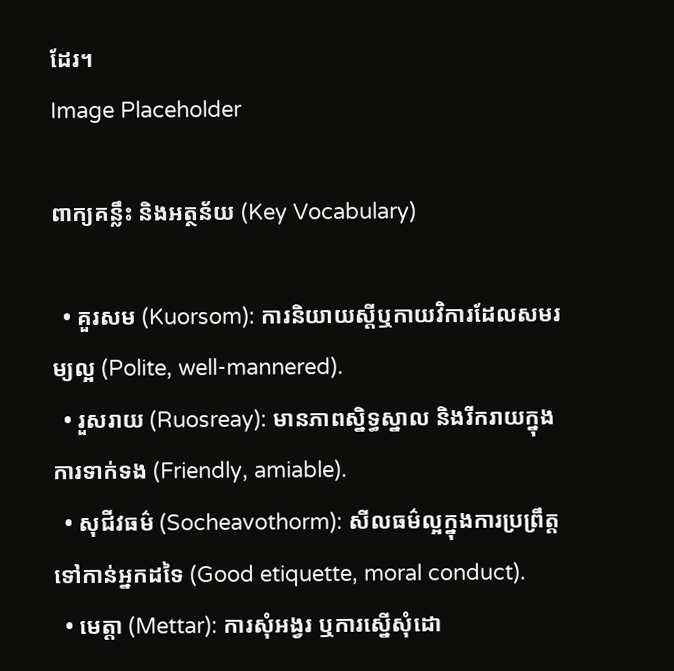ដែរ។
Image Placeholder

ពាក្យគន្លឹះ និងអត្ថន័យ (Key Vocabulary)

  • គួរសម (Kuorsom): ការនិយាយស្តីឬកាយវិការដែលសមរម្យល្អ (Polite, well-mannered).
  • រួសរាយ (Ruosreay): មានភាពស្និទ្ធស្នាល និងរីករាយក្នុងការទាក់ទង (Friendly, amiable).
  • សុជីវធម៌ (Socheavothorm): សីលធម៌ល្អក្នុងការប្រព្រឹត្តទៅកាន់អ្នកដទៃ (Good etiquette, moral conduct).
  • មេត្តា (Mettar): ការសុំអង្វរ ឬការស្នើសុំដោ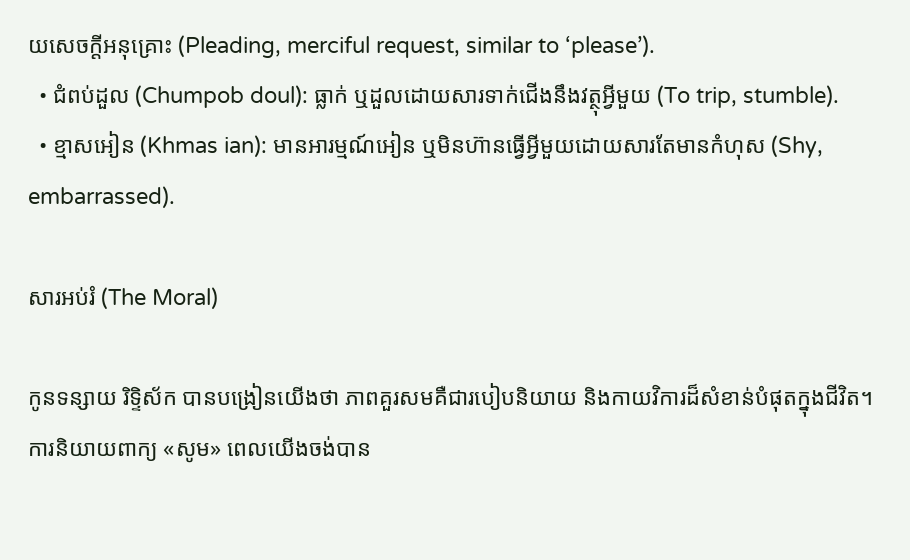យសេចក្ដីអនុគ្រោះ (Pleading, merciful request, similar to ‘please’).
  • ជំពប់ដួល (Chumpob doul): ធ្លាក់ ឬដួលដោយសារទាក់ជើងនឹងវត្ថុអ្វីមួយ (To trip, stumble).
  • ខ្មាសអៀន (Khmas ian): មានអារម្មណ៍អៀន ឬមិនហ៊ានធ្វើអ្វីមួយដោយសារតែមានកំហុស (Shy, embarrassed).

សារអប់រំ (The Moral)

កូនទន្សាយ រិទ្ទិស័ក បានបង្រៀនយើងថា ភាពគួរសមគឺជារបៀបនិយាយ និងកាយវិការដ៏សំខាន់បំផុតក្នុងជីវិត។ ការនិយាយពាក្យ «សូម» ពេលយើងចង់បាន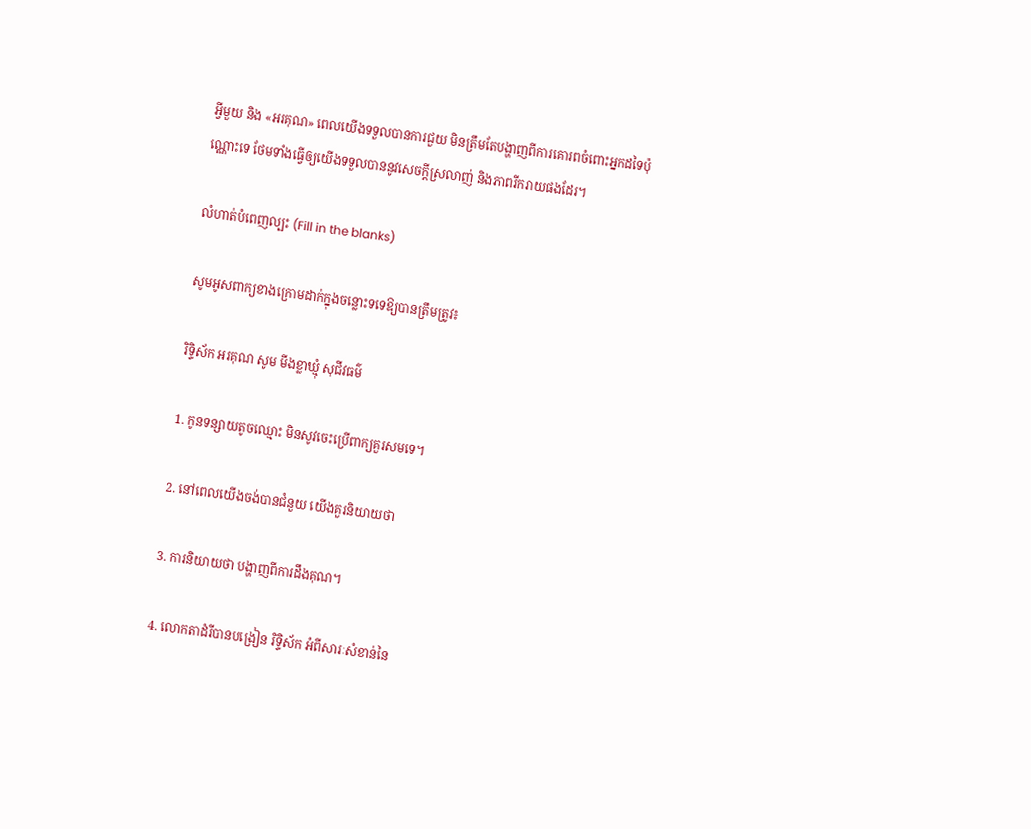អ្វីមួយ និង «អរគុណ» ពេលយើងទទួលបានការជួយ មិនត្រឹមតែបង្ហាញពីការគោរពចំពោះអ្នកដទៃប៉ុណ្ណោះទេ ថែមទាំងធ្វើឲ្យយើងទទួលបាននូវសេចក្តីស្រលាញ់ និងភាពរីករាយផងដែរ។

លំហាត់បំពេញល្បះ (Fill in the blanks)

សូមអូសពាក្យខាងក្រោមដាក់ក្នុងចន្លោះទទេឱ្យបានត្រឹមត្រូវ៖

រិទ្ទិស័ក អរគុណ សូម មីងខ្លាឃ្មុំ សុជីវធម៌

1. កូនទន្សាយតូចឈ្មោះ មិនសូវចេះប្រើពាក្យគួរសមទេ។

2. នៅពេលយើងចង់បានជំនួយ យើងគួរនិយាយថា

3. ការនិយាយថា បង្ហាញពីការដឹងគុណ។

4. លោកតាដំរីបានបង្រៀន រិទ្ទិស័ក អំពីសារៈសំខាន់នៃ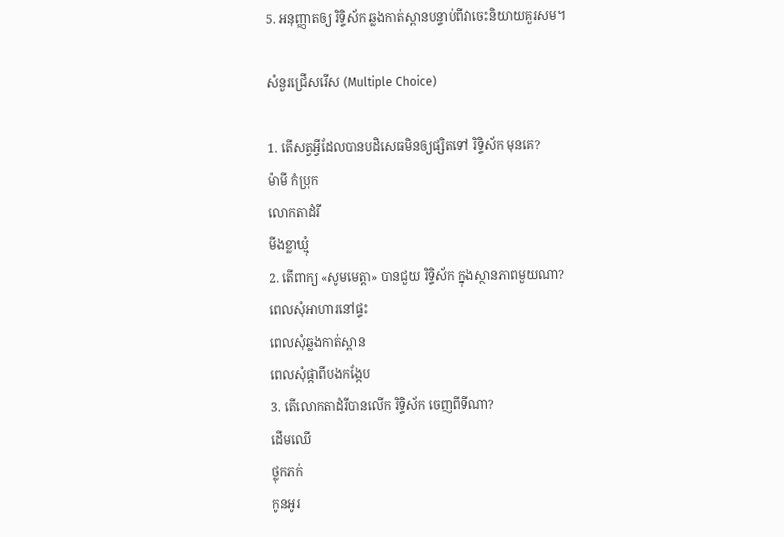5. អនុញ្ញាតឲ្យ រិទ្ទិស័ក ឆ្លងកាត់ស្ពានបន្ទាប់ពីវាចេះនិយាយគួរសម។

សំនួរជ្រើសរើស (Multiple Choice)

1. តើសត្វអ្វីដែលបានបដិសេធមិនឲ្យផ្សិតទៅ រិទ្ទិស័ក មុនគេ?
ម៉ាមី កំប្រុក
លោកតាដំរី
មីងខ្លាឃ្មុំ
2. តើពាក្យ «សូមមេត្តា» បានជួយ រិទ្ទិស័ក ក្នុងស្ថានភាពមួយណា?
ពេលសុំអាហារនៅផ្ទះ
ពេលសុំឆ្លងកាត់ស្ពាន
ពេលសុំផ្កាពីបងកង្កែប
3. តើលោកតាដំរីបានលើក រិទ្ទិស័ក ចេញពីទីណា?
ដើមឈើ
ថ្លុកភក់
កូនអូរ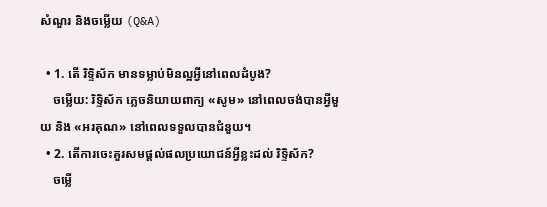សំណួរ និងចម្លើយ (Q&A)

  • 1. តើ រិទ្ទិស័ក មានទម្លាប់មិនល្អអ្វីនៅពេលដំបូង?
    ចម្លើយ: រិទ្ទិស័ក ភ្លេចនិយាយពាក្យ «សូម» នៅពេលចង់បានអ្វីមួយ និង «អរគុណ» នៅពេលទទួលបានជំនួយ។
  • 2. តើការចេះគួរសមផ្តល់ផលប្រយោជន៍អ្វីខ្លះដល់ រិទ្ទិស័ក?
    ចម្លើ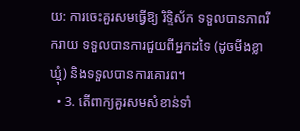យ: ការចេះគួរសមធ្វើឱ្យ រិទ្ទិស័ក ទទួលបានភាពរីករាយ ទទួលបានការជួយពីអ្នកដទៃ (ដូចមីងខ្លាឃ្មុំ) និងទទួលបានការគោរព។
  • 3. តើពាក្យគួរសមសំខាន់ទាំ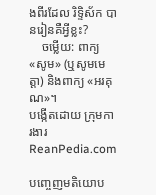ងពីរដែល រិទ្ទិស័ក បានរៀនគឺអ្វីខ្លះ?
    ចម្លើយ: ពាក្យ «សូម» (ឬសូមមេត្តា) និងពាក្យ «អរគុណ»។
បង្កើតដោយ ក្រុមការងារ ReanPedia.com

បញ្ចេញមតិយោប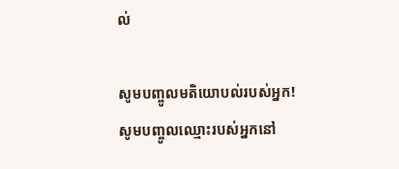ល់

សូមបញ្ចូលមតិយោបល់របស់អ្នក!
សូមបញ្ចូលឈ្មោះរបស់អ្នកនៅ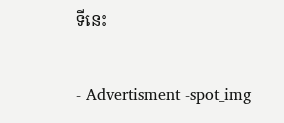ទីនេះ

- Advertisment -spot_img